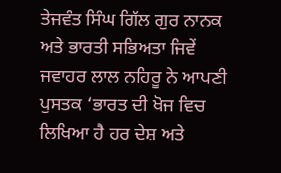ਤੇਜਵੰਤ ਸਿੰਘ ਗਿੱਲ ਗੁਰ ਨਾਨਕ ਅਤੇ ਭਾਰਤੀ ਸਭਿਅਤਾ ਜਿਵੇਂ ਜਵਾਹਰ ਲਾਲ ਨਹਿਰੂ ਨੇ ਆਪਣੀ ਪੁਸਤਕ ‘ਭਾਰਤ ਦੀ ਖੋਜ ਵਿਚ ਲਿਖਿਆ ਹੈ ਹਰ ਦੇਸ਼ ਅਤੇ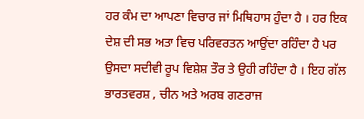ਹਰ ਕੰਮ ਦਾ ਆਪਣਾ ਵਿਚਾਰ ਜਾਂ ਮਿਥਿਹਾਸ ਹੁੰਦਾ ਹੈ । ਹਰ ਇਕ ਦੇਸ਼ ਦੀ ਸਭ ਅਤਾ ਵਿਚ ਪਰਿਵਰਤਨ ਆਉਂਦਾ ਰਹਿੰਦਾ ਹੈ ਪਰ ਉਸਦਾ ਸਦੀਵੀ ਰੂਪ ਵਿਸ਼ੇਸ਼ ਤੌਰ ਤੇ ਉਹੀ ਰਹਿੰਦਾ ਹੈ । ਇਹ ਗੱਲ ਭਾਰਤਵਰਸ਼ , ਚੀਨ ਅਤੇ ਅਰਬ ਗਣਰਾਜ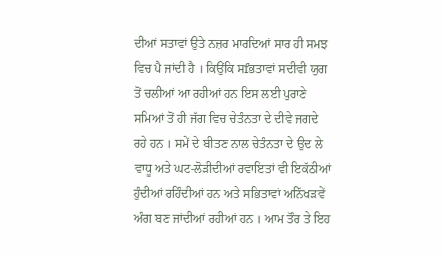ਦੀਆਂ ਸਤਾਵਾਂ ਉਤੇ ਨਜ਼ਰ ਮਾਰਦਿਆਂ ਸਾਰ ਹੀ ਸਮਝ ਵਿਚ ਪੈ ਜਾਂਦੀ ਹੈ । ਕਿਉਂਕਿ ਸfਭਤਾਵਾਂ ਸਦੀਵੀ ਯੁਗ ਤੋਂ ਚਲੀਆਂ ਆ ਰਹੀਆਂ ਹਨ ਇਸ ਲਈ ਪੁਰਾਣੇ ਸਮਿਆਂ ਤੋਂ ਹੀ ਜੱਗ ਵਿਚ ਚੇਤੰਨਤਾ ਦੇ ਦੀਵੇ ਜਗਦੇ ਰਹੇ ਹਨ । ਸਮੇਂ ਦੇ ਬੀਤਣ ਨਾਲ ਚੇਤੰਨਤਾ ਦੇ ਉਦ ਲੇ ਵਾਧੂ ਅਤੇ ਘਟ-ਲੋੜੀਦੀਆਂ ਰਵਾਇਤਾਂ ਵੀ ਇਕੱਠੀਆਂ ਹੁੰਦੀਆਂ ਰਹਿੰਦੀਆਂ ਹਨ ਅਤੇ ਸਭਿਤਾਵਾਂ ਅਨਿੱਖੜਵੇਂ ਅੰਗ ਬਣ ਜਾਂਦੀਆਂ ਰਹੀਆਂ ਹਨ । ਆਮ ਤੌਰ ਤੇ ਇਹ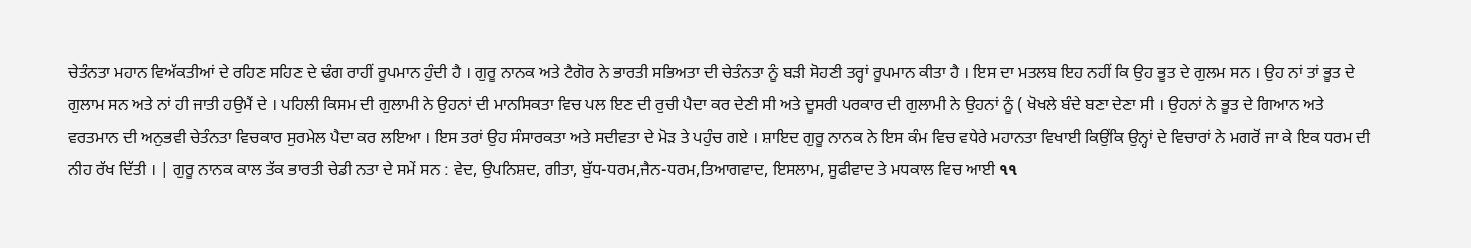ਚੇਤੰਨਤਾ ਮਹਾਨ ਵਿਅੱਕਤੀਆਂ ਦੇ ਰਹਿਣ ਸਹਿਣ ਦੇ ਢੰਗ ਰਾਹੀਂ ਰੂਪਮਾਨ ਹੁੰਦੀ ਹੈ । ਗੁਰੂ ਨਾਨਕ ਅਤੇ ਟੈਗੋਰ ਨੇ ਭਾਰਤੀ ਸਭਿਅਤਾ ਦੀ ਚੇਤੰਨਤਾ ਨੂੰ ਬੜੀ ਸੋਹਣੀ ਤਰ੍ਹਾਂ ਰੂਪਮਾਨ ਕੀਤਾ ਹੈ । ਇਸ ਦਾ ਮਤਲਬ ਇਹ ਨਹੀਂ ਕਿ ਉਹ ਭੂਤ ਦੇ ਗੁਲਮ ਸਨ । ਉਹ ਨਾਂ ਤਾਂ ਭੂਤ ਦੇ ਗੁਲਾਮ ਸਨ ਅਤੇ ਨਾਂ ਹੀ ਜਾਤੀ ਹਉਮੈਂ ਦੇ । ਪਹਿਲੀ ਕਿਸਮ ਦੀ ਗੁਲਾਮੀ ਨੇ ਉਹਨਾਂ ਦੀ ਮਾਨਸਿਕਤਾ ਵਿਚ ਪਲ ਇਣ ਦੀ ਰੁਚੀ ਪੈਦਾ ਕਰ ਦੇਣੀ ਸੀ ਅਤੇ ਦੂਸਰੀ ਪਰਕਾਰ ਦੀ ਗੁਲਾਮੀ ਨੇ ਉਹਨਾਂ ਨੂੰ ( ਖੋਖਲੇ ਬੰਦੇ ਬਣਾ ਦੇਣਾ ਸੀ । ਉਹਨਾਂ ਨੇ ਭੂਤ ਦੇ ਗਿਆਨ ਅਤੇ ਵਰਤਮਾਨ ਦੀ ਅਨੁਭਵੀ ਚੇਤੰਨਤਾ ਵਿਚਕਾਰ ਸੁਰਮੇਲ ਪੈਦਾ ਕਰ ਲਇਆ । ਇਸ ਤਰਾਂ ਉਹ ਸੰਸਾਰਕਤਾ ਅਤੇ ਸਦੀਵਤਾ ਦੇ ਮੋੜ ਤੇ ਪਹੁੰਚ ਗਏ । ਸ਼ਾਇਦ ਗੁਰੂ ਨਾਨਕ ਨੇ ਇਸ ਕੰਮ ਵਿਚ ਵਧੇਰੇ ਮਹਾਨਤਾ ਵਿਖਾਈ ਕਿਉਂਕਿ ਉਨ੍ਹਾਂ ਦੇ ਵਿਚਾਰਾਂ ਨੇ ਮਗਰੋਂ ਜਾ ਕੇ ਇਕ ਧਰਮ ਦੀ ਨੀਹ ਰੱਖ ਦਿੱਤੀ । | ਗੁਰੂ ਨਾਨਕ ਕਾਲ ਤੱਕ ਭਾਰਤੀ ਚੇਡੀ ਨਤਾ ਦੇ ਸਮੇਂ ਸਨ : ਵੇਦ, ਉਪਨਿਸ਼ਦ, ਗੀਤਾ, ਬੁੱਧ-ਧਰਮ,ਜੈਨ-ਧਰਮ,ਤਿਆਗਵਾਦ, ਇਸਲਾਮ, ਸੂਫੀਵਾਦ ਤੇ ਮਧਕਾਲ ਵਿਚ ਆਈ ૧૧